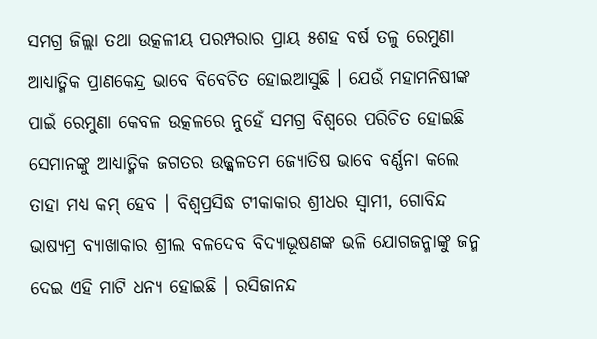ସମଗ୍ର ଜିଲ୍ଲା ତଥା ଉତ୍କଳୀୟ ପରମ୍ପରାର ପ୍ରାୟ ୫ଶହ ବର୍ଷ ତଳୁ ରେମୁଣା ଆଧ୍ୟାତ୍ମିକ ପ୍ରାଣକେନ୍ଦ୍ର ଭାବେ ବିବେଚିତ ହୋଇଆସୁଛି । ଯେଉଁ ମହାମନିଷୀଙ୍କ ପାଇଁ ରେମୁଣା କେବଳ ଉତ୍କଳରେ ନୁହେଁ ସମଗ୍ର ବିଶ୍ଵରେ ପରିଚିତ ହୋଇଛି ସେମାନଙ୍କୁ ଆଧ୍ୟାତ୍ମିକ ଜଗତର ଉଜ୍ଜ୍ଵଳତମ ଜ୍ୟୋତିଷ ଭାବେ ବର୍ଣ୍ଣନା କଲେ ତାହା ମଧ୍ୟ କମ୍ ହେବ । ବିଶ୍ବପ୍ରସିଦ୍ଧ ଟୀକାକାର ଶ୍ରୀଧର ସ୍ୱାମୀ, ଗୋବିନ୍ଦ ଭାଷ୍ୟମ୍ର ବ୍ୟାଖାକାର ଶ୍ରୀଲ ବଳଦେବ ବିଦ୍ୟାଭୂଷଣଙ୍କ ଭଳି ଯୋଗଜନ୍ମାଙ୍କୁ ଜନ୍ମ ଦେଇ ଏହି ମାଟି ଧନ୍ୟ ହୋଇଛି । ରସିଜାନନ୍ଦ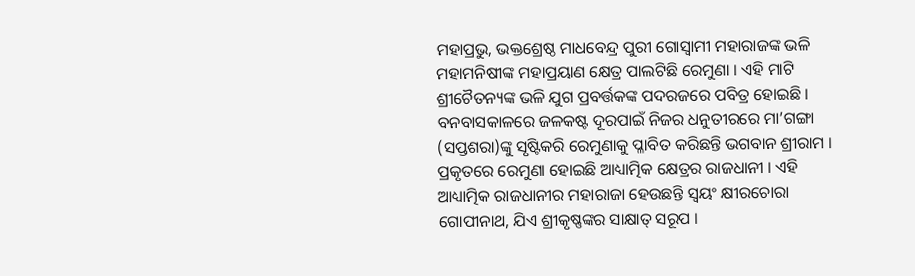ମହାପ୍ରଭୁ, ଭକ୍ତଶ୍ରେଷ୍ଠ ମାଧବେନ୍ଦ୍ର ପୁରୀ ଗୋସ୍ବାମୀ ମହାରାଜଙ୍କ ଭଳି ମହାମନିଷୀଙ୍କ ମହାପ୍ରୟାଣ କ୍ଷେତ୍ର ପାଲଟିଛି ରେମୁଣା । ଏହି ମାଟି ଶ୍ରୀଚୈତନ୍ୟଙ୍କ ଭଳି ଯୁଗ ପ୍ରବର୍ତ୍ତକଙ୍କ ପଦରଜରେ ପବିତ୍ର ହୋଇଛି । ବନବାସକାଳରେ ଜଳକଷ୍ଟ ଦୂରପାଇଁ ନିଜର ଧନୁତୀରରେ ମା’ଗଙ୍ଗା (ସପ୍ତଶରା)ଙ୍କୁ ସୃଷ୍ଟିକରି ରେମୁଣାକୁ ପ୍ଳାବିତ କରିଛନ୍ତି ଭଗବାନ ଶ୍ରୀରାମ । ପ୍ରକୃତରେ ରେମୁଣା ହୋଇଛି ଆଧ୍ୟାତ୍ମିକ କ୍ଷେତ୍ରର ରାଜଧାନୀ । ଏହି ଆଧ୍ୟାତ୍ମିକ ରାଜଧାନୀର ମହାରାଜା ହେଉଛନ୍ତି ସ୍ଵୟଂ କ୍ଷୀରଚୋରା ଗୋପୀନାଥ, ଯିଏ ଶ୍ରୀକୃଷ୍ଣଙ୍କର ସାକ୍ଷାତ୍ ସରୂପ ।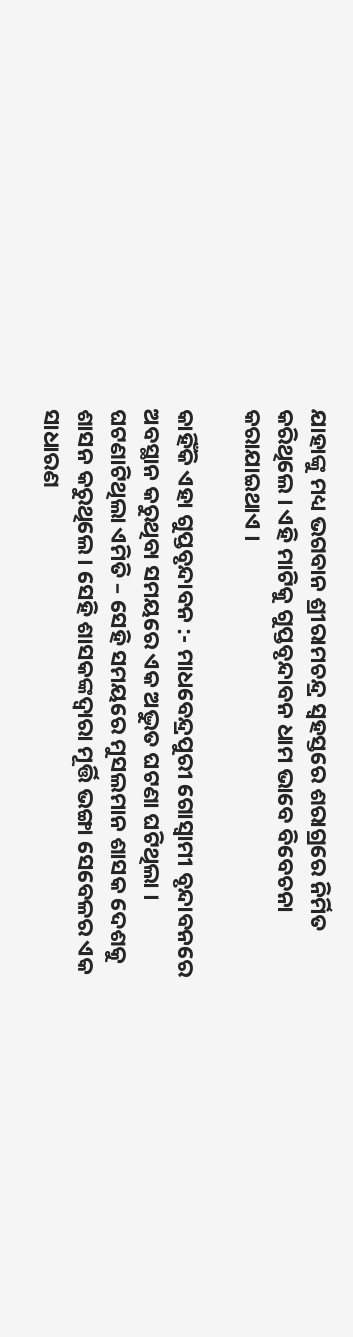ଯାହାଙ୍କୁ ମଧ୍ୟ ଭଗବାନ ଶ୍ରୀରାମଚନ୍ଦ୍ର ସ୍ଵହସ୍ତରେ ଶରାଗ୍ରରେ ନିର୍ମିତ କରିଥିଲେ । ଏହି ମାଟିକୁ ଗୁପ୍ତବୃନ୍ଦାବନ ଧାମ ଭାବେ ବିବେଚନା କରାଯାଇଥାଏ ।

କାହିଁକି ଏହା ଗୁପ୍ତବୃନ୍ଦାବନ :- ମାଧବେନ୍ଦ୍ରପୁରୀ ଗୋସ୍ବାମୀ ବୃନ୍ଦାବନରେ ଅବସ୍ଥାନ କରୁଥିବା ସମୟରେ ଏକ ଅଦ୍ଭୁତ ଘଟଣା ଘଟିଥିଲା । ଘଟଣାଟିଥିଲା ଏମିତି – ସେହି ସମୟରେ ମୁସଲମାନ ଶାସକ ଦେଶକୁ ଶାସନ କରୁଥିଲେ । ସେହି ଶାସକଙ୍କଦ୍ୱାରା ମୂର୍ତ୍ତି ଭଙ୍ଗା ସେବେଳର ଏକ ସାଧାରଣ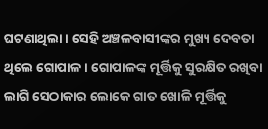ଘଟଣାଥିଲା । ସେହି ଅଞ୍ଚଳବାସୀଙ୍କର ମୁଖ୍ୟ ଦେବତା ଥିଲେ ଗୋପାଳ । ଗୋପାଳଙ୍କ ମୂର୍ତ୍ତିକୁ ସୁରକ୍ଷିତ ରଖିବା ଲାଗି ସେଠାକାର ଲୋକେ ଗାତ ଖୋଳି ମୂର୍ତ୍ତିକୁ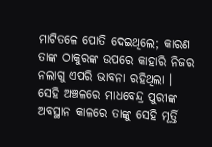ମାଟିତଳେ ପୋତି ଦେଇଥିଲେ; କାରଣ ତାଙ୍କ ଠାକୁରଙ୍କ ଉପରେ କାହାରି ନିଜର ନଲାଗୁ ଏପରି ଭାବନା ରହିଥିଲା । ସେହି ଅଞ୍ଚଳରେ ମାଧବେନ୍ଦ୍ର ପୁରୀଙ୍କ ଅବସ୍ଥାନ କାଳରେ ତାଙ୍କୁ ସେହି ମୂର୍ତ୍ତି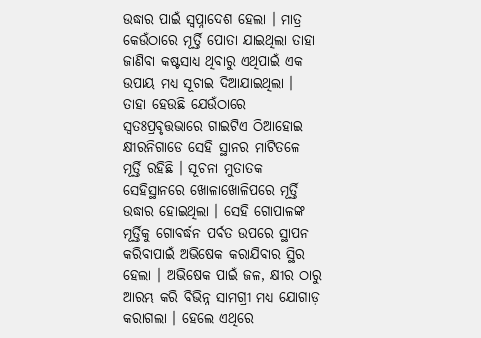ଉଦ୍ଧାର ପାଇଁ ସ୍ଵପ୍ନାଦେଶ ହେଲା । ମାତ୍ର କେଉଁଠାରେ ମୂର୍ତ୍ତି ପୋତା ଯାଇଥିଲା ତାହା ଜାଣିବା କଷ୍ଟସାଧ୍ୟ ଥିବାରୁ ଏଥିପାଇଁ ଏକ ଉପାୟ ମଧ୍ୟ ସୂଚାଇ ଦିଆଯାଇଥିଲା । ତାହା ହେଉଛି ଯେଉଁଠାରେ ସ୍ବତଃପ୍ରବୃତ୍ତଭାରେ ଗାଇଟିଏ ଠିଆହୋଇ କ୍ଷୀରନିଗାଡେ ସେହି ସ୍ଥାନର ମାଟିତଳେ ମୂର୍ତ୍ତି ରହିଛି । ସୂଚନା ମୁତାତକ ସେହିସ୍ଥାନରେ ଖୋଳାଖୋଳିପରେ ମୂର୍ତ୍ତି ଉଦ୍ଧାର ହୋଇଥିଲା । ସେହି ଗୋପାଳଙ୍କ ମୂର୍ତ୍ତିକୁ ଗୋବର୍ଦ୍ଧନ ପର୍ବତ ଉପରେ ସ୍ଥାପନ କରିବାପାଇଁ ଅଭିଷେକ କରାଯିବାର ସ୍ଥିର ହେଲା । ଅଭିଷେକ ପାଇଁ ଜଳ, କ୍ଷୀର ଠାରୁ ଆରମ୍ଭ କରି ବିଭିନ୍ନ ସାମଗ୍ରୀ ମଧ୍ୟ ଯୋଗାଡ଼ କରାଗଲା । ହେଲେ ଏଥିରେ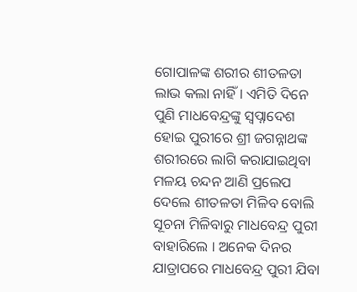ଗୋପାଳଙ୍କ ଶରୀର ଶୀତଳତା ଲାଭ କଲା ନାହିଁ । ଏମିତି ଦିନେ ପୁଣି ମାଧବେନ୍ଦ୍ରଙ୍କୁ ସ୍ଵପ୍ନାଦେଶ ହୋଇ ପୁରୀରେ ଶ୍ରୀ ଜଗନ୍ନାଥଙ୍କ ଶରୀରରେ ଲାଗି କରାଯାଇଥିବା ମଳୟ ଚନ୍ଦନ ଆଣି ପ୍ରଲେପ ଦେଲେ ଶୀତଳତା ମିଳିବ ବୋଲି ସୂଚନା ମିଳିବାରୁ ମାଧବେନ୍ଦ୍ର ପୁରୀ ବାହାରିଲେ । ଅନେକ ଦିନର ଯାତ୍ରାପରେ ମାଧବେନ୍ଦ୍ର ପୁରୀ ଯିବା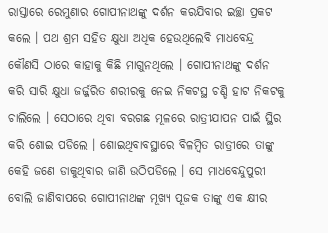ରାସ୍ତାରେ ରେମୁଣାର ଗୋପୀନାଥଙ୍କୁ ଦର୍ଶନ କରଯିବାର ଇଚ୍ଛା ପ୍ରକଟ କଲେ । ପଥ ଶ୍ରମ ସହିତ କ୍ଷୁଧା ଅଧିକ ହେଉଥିଲେବି ମାଧବେନ୍ଦ୍ର କୌଣସି ଠାରେ କାହାକୁ କିଛି ମାଗୁନଥିଲେ । ଗୋପୀନାଥଙ୍କୁ ଦର୍ଶନ କରି ସାରି କ୍ଷୁଧା ଜର୍ଜ୍ଜରିତ ଶରୀରକୁ ନେଇ ନିକଟସ୍ଥ ଚଣ୍ଡି ହାଟ ନିକଟକୁ ଚାଲିଲେ । ସେଠାରେ ଥିବା ବରଗଛ ମୂଳରେ ରାତ୍ରୀଯାପନ ପାଇଁ ସ୍ଥିର କରି ଶୋଇ ପଡିଲେ । ଶୋଇଥିବାବସ୍ଥାରେ ବିଳମ୍ୱିତ ରାତ୍ରୀରେ ତାଙ୍କୁ କେହି ଜଣେ ଡାକୁଥିବାର ଜାଣି ଉଠିପଡିଲେ । ସେ ମାଧବେନ୍ଦୁପୁରୀ ବୋଲି ଜାଣିବାପରେ ଗୋପୀନାଥଙ୍କ ମୂଖ୍ୟ ପୂଜକ ତାଙ୍କୁ ଏକ କ୍ଷୀର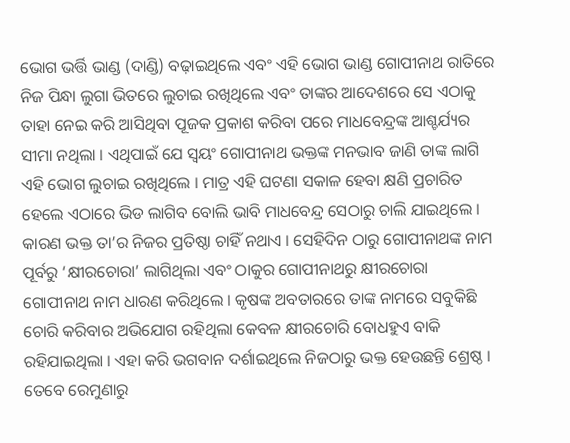ଭୋଗ ଭର୍ତ୍ତି ଭାଣ୍ଡ (ଦାଣ୍ଡି) ବଢ଼ାଇଥିଲେ ଏବଂ ଏହି ଭୋଗ ଭାଣ୍ଡ ଗୋପୀନାଥ ରାତିରେ ନିଜ ପିନ୍ଧା ଲୁଗା ଭିତରେ ଲୁଚାଇ ରଖିଥିଲେ ଏବଂ ତାଙ୍କର ଆଦେଶରେ ସେ ଏଠାକୁ ତାହା ନେଇ କରି ଆସିଥିବା ପୂଜକ ପ୍ରକାଶ କରିବା ପରେ ମାଧବେନ୍ଦ୍ରଙ୍କ ଆଶ୍ଚର୍ଯ୍ୟର ସୀମା ନଥିଲା । ଏଥିପାଇଁ ଯେ ସ୍ଵୟଂ ଗୋପୀନାଥ ଭକ୍ତଙ୍କ ମନଭାବ ଜାଣି ତାଙ୍କ ଲାଗି ଏହି ଭୋଗ ଲୁଚାଇ ରଖିଥିଲେ । ମାତ୍ର ଏହି ଘଟଣା ସକାଳ ହେବା କ୍ଷଣି ପ୍ରଚାରିତ ହେଲେ ଏଠାରେ ଭିଡ ଲାଗିବ ବୋଲି ଭାବି ମାଧବେନ୍ଦ୍ର ସେଠାରୁ ଚାଲି ଯାଇଥିଲେ । କାରଣ ଭକ୍ତ ତା’ର ନିଜର ପ୍ରତିଷ୍ଠା ଚାହିଁ ନଥାଏ । ସେହିଦିନ ଠାରୁ ଗୋପୀନାଥଙ୍କ ନାମ ପୂର୍ବରୁ ‘କ୍ଷୀରଚୋରା’ ଲାଗିଥିଲା ଏବଂ ଠାକୁର ଗୋପୀନାଥରୁ କ୍ଷୀରଚୋରା ଗୋପୀନାଥ ନାମ ଧାରଣ କରିଥିଲେ । କୃଷଙ୍କ ଅବତାରରେ ତାଙ୍କ ନାମରେ ସବୁକିଛି ଚୋରି କରିବାର ଅଭିଯୋଗ ରହିଥିଲା କେବଳ କ୍ଷୀରଚୋରି ବୋଧହୁଏ ବାକି ରହିଯାଇଥିଲା । ଏହା କରି ଭଗବାନ ଦର୍ଶାଇଥିଲେ ନିଜଠାରୁ ଭକ୍ତ ହେଉଛନ୍ତି ଶ୍ରେଷ୍ଠ ।
ତେବେ ରେମୁଣାରୁ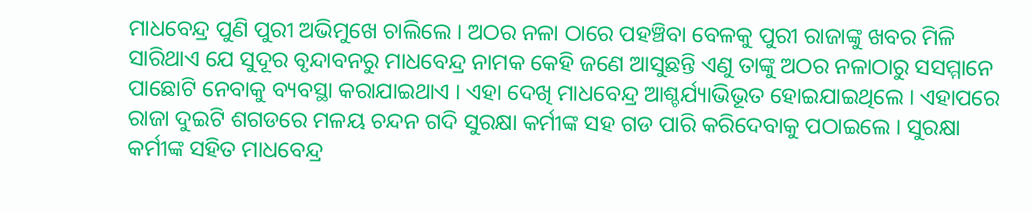ମାଧବେନ୍ଦ୍ର ପୁଣି ପୁରୀ ଅଭିମୁଖେ ଚାଲିଲେ । ଅଠର ନଳା ଠାରେ ପହଞ୍ଚିବା ବେଳକୁ ପୁରୀ ରାଜାଙ୍କୁ ଖବର ମିଳି ସାରିଥାଏ ଯେ ସୁଦୂର ବୃନ୍ଦାବନରୁ ମାଧବେନ୍ଦ୍ର ନାମକ କେହି ଜଣେ ଆସୁଛନ୍ତି ଏଣୁ ତାଙ୍କୁ ଅଠର ନଳାଠାରୁ ସସମ୍ମାନେ ପାଛୋଟି ନେବାକୁ ବ୍ୟବସ୍ଥା କରାଯାଇଥାଏ । ଏହା ଦେଖି ମାଧବେନ୍ଦ୍ର ଆଶ୍ଚର୍ଯ୍ୟାଭିଭୂତ ହୋଇଯାଇଥିଲେ । ଏହାପରେ ରାଜା ଦୁଇଟି ଶଗଡରେ ମଳୟ ଚନ୍ଦନ ଗଦି ସୁରକ୍ଷା କର୍ମୀଙ୍କ ସହ ଗଡ ପାରି କରିଦେବାକୁ ପଠାଇଲେ । ସୁରକ୍ଷା କର୍ମୀଙ୍କ ସହିତ ମାଧବେନ୍ଦ୍ର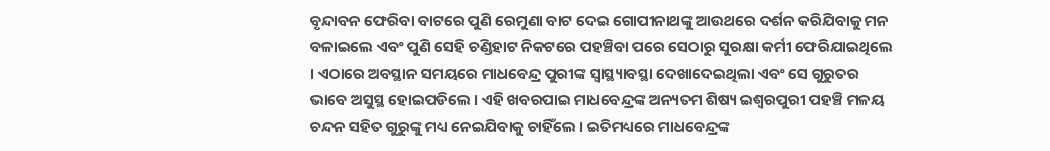ବୃନ୍ଦାବନ ଫେରିବା ବାଟରେ ପୁଣି ରେମୁଣା ବାଟ ଦେଇ ଗୋପୀନାଥଙ୍କୁ ଆଉଥରେ ଦର୍ଶନ କରିଯିବାକୁ ମନ ବଳାଇଲେ ଏବଂ ପୁଣି ସେହି ଚଣ୍ଡିହାଟ ନିକଟରେ ପହଞ୍ଚିବା ପରେ ସେଠାରୁ ସୁରକ୍ଷା କର୍ମୀ ଫେରିଯାଇଥିଲେ । ଏଠାରେ ଅବସ୍ଥାନ ସମୟରେ ମାଧବେନ୍ଦ୍ର ପୁରୀଙ୍କ ସ୍ବାସ୍ଥ୍ୟାବସ୍ଥା ଦେଖାଦେଇଥିଲା ଏବଂ ସେ ଗୁରୁତର ଭାବେ ଅସୁସ୍ଥ ହୋଇପଡିଲେ । ଏହି ଖବରପାଇ ମାଧବେନ୍ଦ୍ରଙ୍କ ଅନ୍ୟତମ ଶିଷ୍ୟ ଇଶ୍ଵରପୁରୀ ପହଞ୍ଚି ମଳୟ ଚନ୍ଦନ ସହିତ ଗୁରୁଙ୍କୁ ମଧ୍ୟ ନେଇଯିବାକୁ ଚାହିଁଲେ । ଇତିମଧ୍ୟରେ ମାଧବେନ୍ଦ୍ରଙ୍କ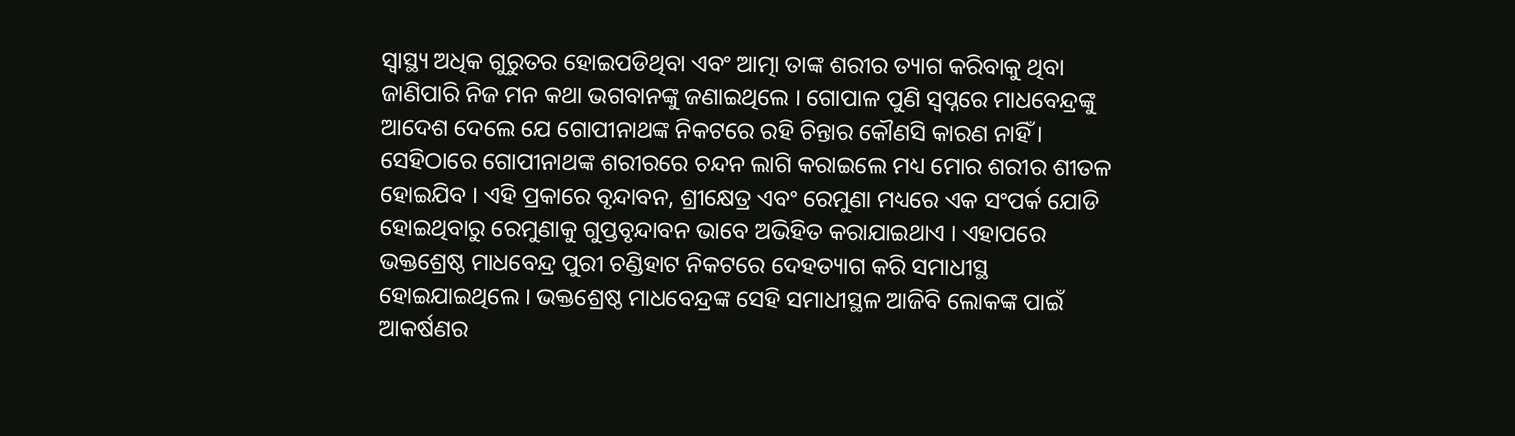ସ୍ବାସ୍ଥ୍ୟ ଅଧିକ ଗୁରୁତର ହୋଇପଡିଥିବା ଏବଂ ଆତ୍ମା ତାଙ୍କ ଶରୀର ତ୍ୟାଗ କରିବାକୁ ଥିବା ଜାଣିପାରି ନିଜ ମନ କଥା ଭଗବାନଙ୍କୁ ଜଣାଇଥିଲେ । ଗୋପାଳ ପୁଣି ସ୍ଵପ୍ନରେ ମାଧବେନ୍ଦ୍ରଙ୍କୁ ଆଦେଶ ଦେଲେ ଯେ ଗୋପୀନାଥଙ୍କ ନିକଟରେ ରହି ଚିନ୍ତାର କୌଣସି କାରଣ ନାହିଁ । ସେହିଠାରେ ଗୋପୀନାଥଙ୍କ ଶରୀରରେ ଚନ୍ଦନ ଲାଗି କରାଇଲେ ମଧ୍ୟ ମୋର ଶରୀର ଶୀତଳ ହୋଇଯିବ । ଏହି ପ୍ରକାରେ ବୃନ୍ଦାବନ, ଶ୍ରୀକ୍ଷେତ୍ର ଏବଂ ରେମୁଣା ମଧ୍ୟରେ ଏକ ସଂପର୍କ ଯୋଡି ହୋଇଥିବାରୁ ରେମୁଣାକୁ ଗୁପ୍ତବୃନ୍ଦାବନ ଭାବେ ଅଭିହିତ କରାଯାଇଥାଏ । ଏହାପରେ ଭକ୍ତଶ୍ରେଷ୍ଠ ମାଧବେନ୍ଦ୍ର ପୁରୀ ଚଣ୍ଡିହାଟ ନିକଟରେ ଦେହତ୍ୟାଗ କରି ସମାଧୀସ୍ଥ ହୋଇଯାଇଥିଲେ । ଭକ୍ତଶ୍ରେଷ୍ଠ ମାଧବେନ୍ଦ୍ରଙ୍କ ସେହି ସମାଧୀସ୍ଥଳ ଆଜିବି ଲୋକଙ୍କ ପାଇଁ ଆକର୍ଷଣର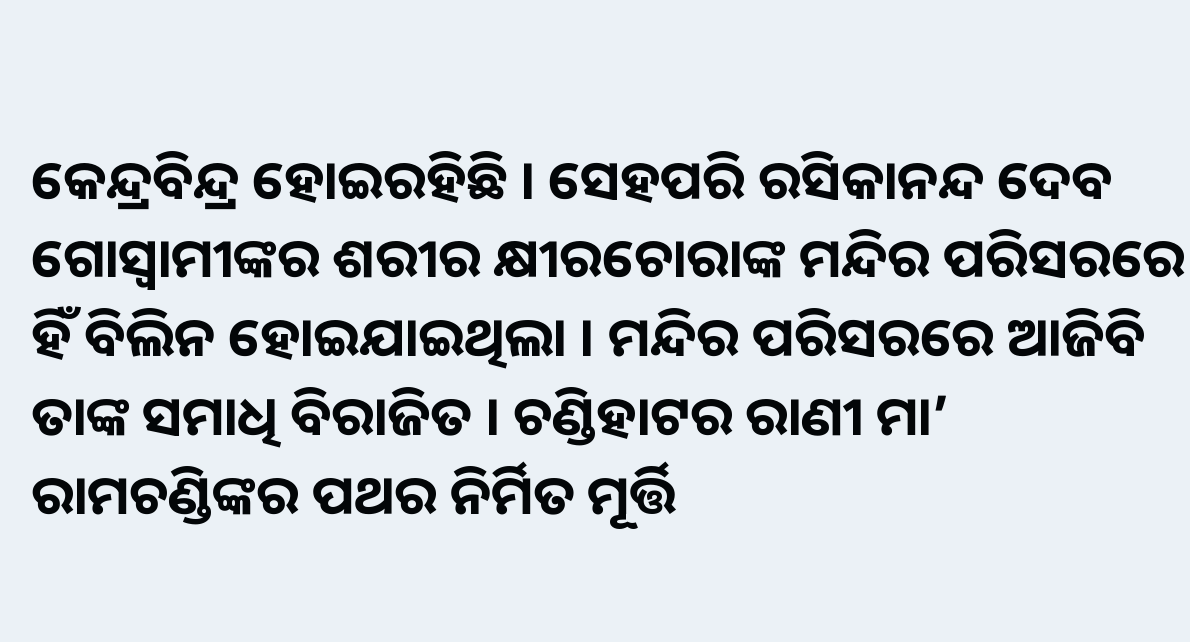କେନ୍ଦ୍ରବିନ୍ଦ୍ର ହୋଇରହିଛି । ସେହପରି ରସିକାନନ୍ଦ ଦେବ ଗୋସ୍ୱାମୀଙ୍କର ଶରୀର କ୍ଷୀରଚୋରାଙ୍କ ମନ୍ଦିର ପରିସରରେ ହିଁ ବିଲିନ ହୋଇଯାଇଥିଲା । ମନ୍ଦିର ପରିସରରେ ଆଜିବି ତାଙ୍କ ସମାଧି ବିରାଜିତ । ଚଣ୍ଡିହାଟର ରାଣୀ ମା’ ରାମଚଣ୍ଡିଙ୍କର ପଥର ନିର୍ମିତ ମୂର୍ତ୍ତି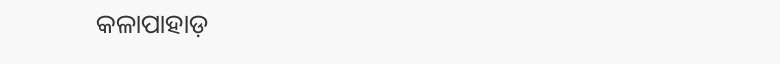କଳାପାହାଡ଼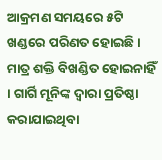ଆକ୍ରମଣ ସମୟରେ ୫ଟି ଖଣ୍ଡରେ ପରିଣତ ହୋଇଛି । ମାତ୍ର ଶକ୍ତି ବିଖଣ୍ଡିତ ହୋଇନାହିଁ । ଗାର୍ଗି ମୂନିଙ୍କ ଦ୍ୱାରା ପ୍ରତିଷ୍ଠା କରାଯାଇଥିବା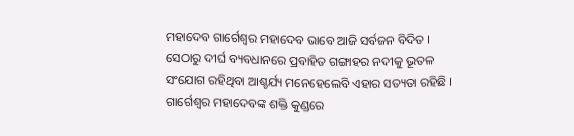ମହାଦେବ ଗାର୍ଗେଶ୍ଵର ମହାଦେବ ଭାବେ ଆଜି ସର୍ବଜନ ବିଦିତ । ସେଠାରୁ ଦୀର୍ଘ ବ୍ୟବଧାନରେ ପ୍ରବାହିତ ଗଙ୍ଗାହର ନଦୀକୁ ଭୂତଳ ସଂଯୋଗ ରହିଥିବା ଆଶ୍ଚର୍ଯ୍ୟ ମନେହେଲେବି ଏହାର ସତ୍ୟତା ରହିଛି । ଗାର୍ଗେଶ୍ଵର ମହାଦେବଙ୍କ ଶକ୍ତି କୁଣ୍ଡରେ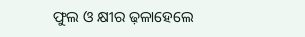ଫୁଲ ଓ କ୍ଷୀର ଢ଼ଳାହେଲେ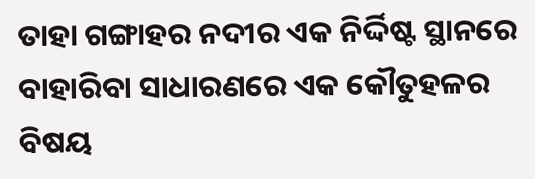ତାହା ଗଙ୍ଗାହର ନଦୀର ଏକ ନିର୍ଦ୍ଦିଷ୍ଟ ସ୍ଥାନରେ ବାହାରିବା ସାଧାରଣରେ ଏକ କୌତୁହଳର ବିଷୟ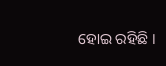ହୋଇ ରହିଛି ।